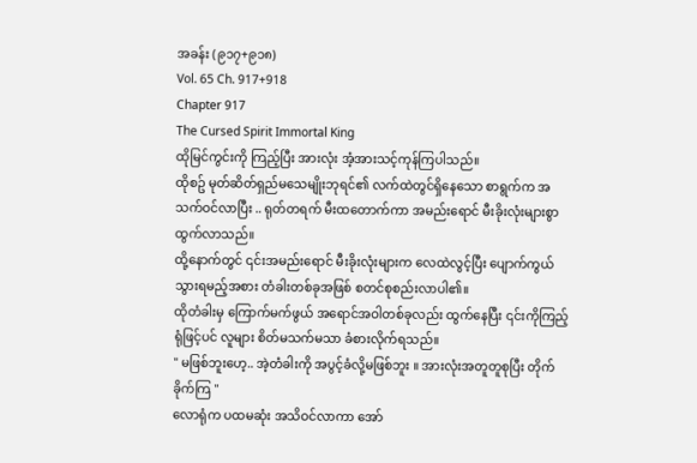အခန်း (၉၁၇+၉၁၈)
Vol. 65 Ch. 917+918
Chapter 917
The Cursed Spirit Immortal King
ထိုမြင်ကွင်းကို ကြည့်ပြီး အားလုံး အံ့အားသင့်ကုန်ကြပါသည်။
ထိုစဥ် မုတ်ဆိတ်ရှည်မသေမျိုးဘုရင်၏ လက်ထဲတွင်ရှိနေသော စာရွက်က အသက်ဝင်လာပြီး .. ရုတ်တရက် မီးထတောက်ကာ အမည်းရောင် မီးခိုးလုံးများစွာ ထွက်လာသည်။
ထို့နောက်တွင် ၎င်းအမည်းရောင် မီးခိုးလုံးများက လေထဲလွင့်ပြီး ပျောက်ကွယ်သွားရမည့်အစား တံခါးတစ်ခုအဖြစ် စတင်စုစည်းလာပါ၏။
ထိုတံခါးမှ ကြောက်မက်ဖွယ် အရောင်အဝါတစ်ခုလည်း ထွက်နေပြီး ၎င်းကိုကြည့်ရုံဖြင့်ပင် လူများ စိတ်မသက်မသာ ခံစားလိုက်ရသည်။
" မဖြစ်ဘူးဟေ့.. အဲ့တံခါးကို အပွင့်ခံလို့မဖြစ်ဘူး ။ အားလုံးအတူတူစုပြီး တိုက်ခိုက်ကြ "
လောရုံက ပထမဆုံး အသိဝင်လာကာ အော်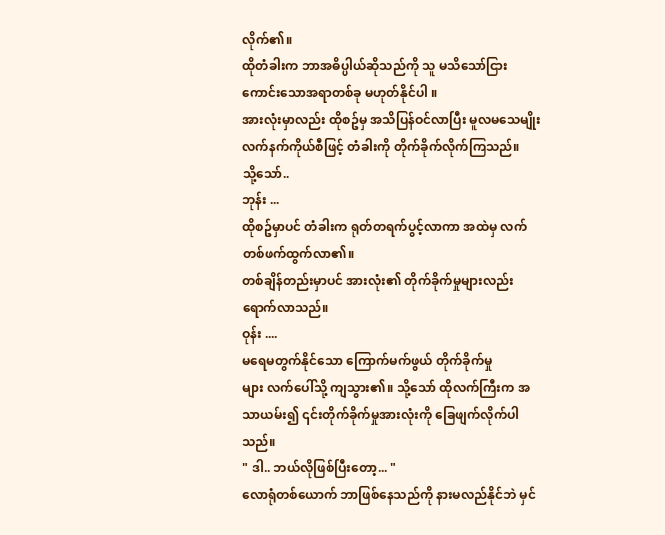လိုက်၏။
ထိုတံခါးက ဘာအဓိပ္ပါယ်ဆိုသည်ကို သူ မသိသော်ငြား ကောင်းသောအရာတစ်ခု မဟုတ်နိုင်ပါ ။
အားလုံးမှာလည်း ထိုစဥ်မှ အသိပြန်ဝင်လာပြီး မူလမသေမျိုးလက်နက်ကိုယ်စီဖြင့် တံခါးကို တိုက်ခိုက်လိုက်ကြသည်။
သို့သော်..
ဘုန်း ...
ထိုစဥ်မှာပင် တံခါးက ရုတ်တရက်ပွင့်လာကာ အထဲမှ လက်တစ်ဖက်ထွက်လာ၏။
တစ်ချိန်တည်းမှာပင် အားလုံး၏ တိုက်ခိုက်မှုများလည်း ရောက်လာသည်။
ဝုန်း ....
မရေမတွက်နိုင်သော ကြောက်မက်ဖွယ် တိုက်ခိုက်မှု
များ လက်ပေါ်သို့ ကျသွား၏။ သို့သော် ထိုလက်ကြီးက အသာယမ်း၍ ၎င်းတိုက်ခိုက်မှုအားလုံးကို ခြေဖျက်လိုက်ပါသည်။
" ဒါ.. ဘယ်လိုဖြစ်ပြီးတော့... "
လောရုံတစ်ယောက် ဘာဖြစ်နေသည်ကို နားမလည်နိုင်ဘဲ မှင်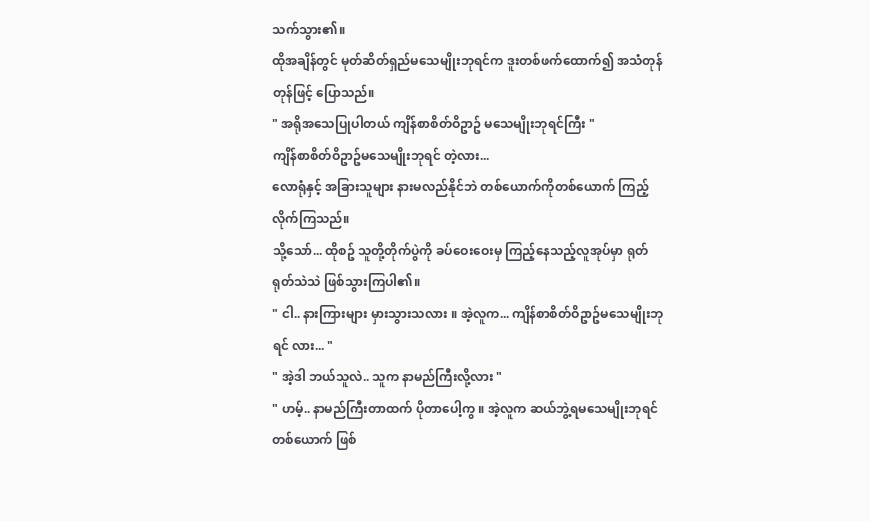သက်သွား၏။
ထိုအချိန်တွင် မုတ်ဆိတ်ရှည်မသေမျိုးဘုရင်က ဒူးတစ်ဖက်ထောက်၍ အသံတုန်တုန်ဖြင့် ပြောသည်။
" အရိုအသေပြုပါတယ် ကျိန်စာစိတ်ဝိဥာဥ် မသေမျိုးဘုရင်ကြီး "
ကျိန်စာစိတ်ဝိဥာဥ်မသေမျိုးဘုရင် တဲ့လား...
လောရုံနှင့် အခြားသူများ နားမလည်နိုင်ဘဲ တစ်ယောက်ကိုတစ်ယောက် ကြည့်လိုက်ကြသည်။
သို့သော်... ထိုစဥ် သူတို့တိုက်ပွဲကို ခပ်ဝေးဝေးမှ ကြည့်နေသည့်လူအုပ်မှာ ရုတ်ရုတ်သဲသဲ ဖြစ်သွားကြပါ၏။
" ငါ.. နားကြားများ မှားသွားသလား ။ အဲ့လူက... ကျိန်စာစိတ်ဝိဥာဥ်မသေမျိုးဘုရင် လား... "
" အဲ့ဒါ ဘယ်သူလဲ.. သူက နာမည်ကြီးလို့လား "
" ဟမ့်.. နာမည်ကြီးတာထက် ပိုတာပေါ့ကွ ။ အဲ့လူက ဆယ်ဘွဲ့ရမသေမျိုးဘုရင် တစ်ယောက် ဖြစ်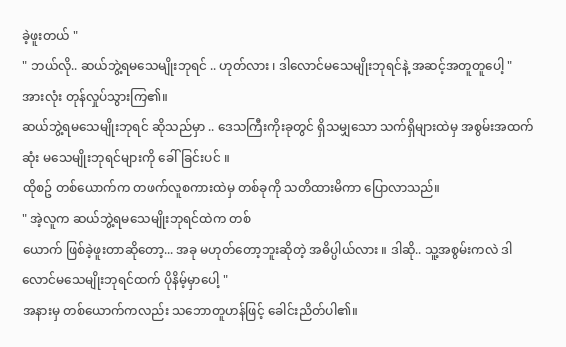ခဲ့ဖူးတယ် "
" ဘယ်လို.. ဆယ်ဘွဲ့ရမသေမျိုးဘုရင် .. ဟုတ်လား ၊ ဒါလောင်မသေမျိုးဘုရင်နဲ့ အဆင့်အတူတူပေါ့ "
အားလုံး တုန်လှုပ်သွားကြ၏။
ဆယ်ဘွဲ့ရမသေမျိုးဘုရင် ဆိုသည်မှာ .. ဒေသကြီးကိုးခုတွင် ရှိသမျှသော သက်ရှိများထဲမှ အစွမ်းအထက်ဆုံး မသေမျိုးဘုရင်များကို ခေါ်ခြင်းပင် ။
ထိုစဥ် တစ်ယောက်က တဖက်လူစကားထဲမှ တစ်ခုကို သတိထားမိကာ ပြောလာသည်။
" အဲ့လူက ဆယ်ဘွဲ့ရမသေမျိုးဘုရင်ထဲက တစ်
ယောက် ဖြစ်ခဲ့ဖူးတာဆိုတော့... အခု မဟုတ်တော့ဘူးဆိုတဲ့ အဓိပ္ပါယ်လား ။ ဒါဆို.. သူ့အစွမ်းကလဲ ဒါလောင်မသေမျိုးဘုရင်ထက် ပိုနိမ့်မှာပေါ့ "
အနားမှ တစ်ယောက်ကလည်း သဘောတူဟန်ဖြင့် ခေါင်းညိတ်ပါ၏။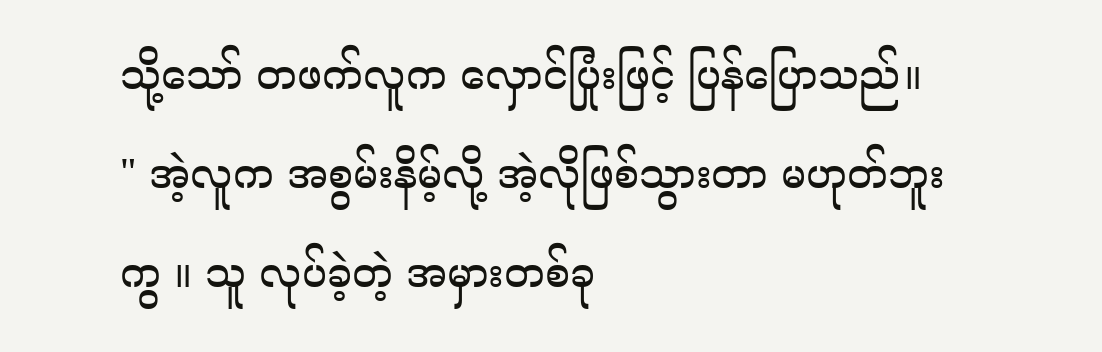သို့သော် တဖက်လူက လှောင်ပြုံးဖြင့် ပြန်ပြောသည်။
" အဲ့လူက အစွမ်းနိမ့်လို့ အဲ့လိုဖြစ်သွားတာ မဟုတ်ဘူးကွ ။ သူ လုပ်ခဲ့တဲ့ အမှားတစ်ခု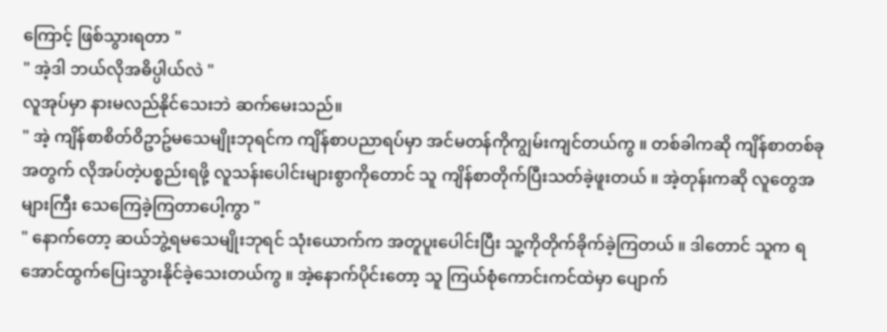ကြောင့် ဖြစ်သွားရတာ "
" အဲ့ဒါ ဘယ်လိုအဓိပ္ပါယ်လဲ "
လူအုပ်မှာ နားမလည်နိုင်သေးဘဲ ဆက်မေးသည်။
" အဲ့ ကျိန်စာစိတ်ဝိဥာဥ်မသေမျိုးဘုရင်က ကျိန်စာပညာရပ်မှာ အင်မတန်ကိုကျွမ်းကျင်တယ်ကွ ။ တစ်ခါကဆို ကျိန်စာတစ်ခုအတွက် လိုအပ်တဲ့ပစ္စည်းရဖို့ လူသန်းပေါင်းများစွာကိုတောင် သူ ကျိန်စာတိုက်ပြီးသတ်ခဲ့ဖူးတယ် ။ အဲ့တုန်းကဆို လူတွေအများကြီး သေကြေခဲ့ကြတာပေါ့ကွာ "
" နောက်တော့ ဆယ်ဘွဲ့ရမသေမျိုးဘုရင် သုံးယောက်က အတူပူးပေါင်းပြီး သူ့ကိုတိုက်ခိုက်ခဲ့ကြတယ် ။ ဒါတောင် သူက ရအောင်ထွက်ပြေးသွားနိုင်ခဲ့သေးတယ်ကွ ။ အဲ့နောက်ပိုင်းတော့ သူ ကြယ်စုံကောင်းကင်ထဲမှာ ပျောက်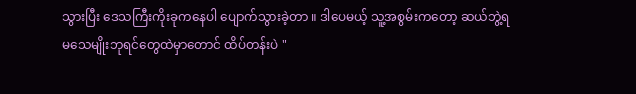သွားပြီး ဒေသကြီးကိုးခုကနေပါ ပျောက်သွားခဲ့တာ ။ ဒါပေမယ့် သူ့အစွမ်းကတော့ ဆယ်ဘွဲ့ရမသေမျိုးဘုရင်တွေထဲမှာတောင် ထိပ်တန်းပဲ "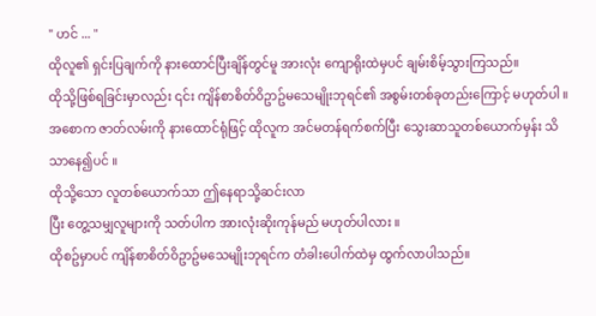" ဟင် ... "
ထိုလူ၏ ရှင်းပြချက်ကို နားထောင်ပြီးချိန်တွင်မူ အားလုံး ကျောရိုးထဲမှပင် ချမ်းစိမ့်သွားကြသည်။
ထိုသို့ဖြစ်ရခြင်းမှာလည်း ၎င်း ကျိန်စာစိတ်ဝိဥာဥ်မသေမျိုးဘုရင်၏ အစွမ်းတစ်ခုတည်းကြောင့် မဟုတ်ပါ ။
အစောက ဇာတ်လမ်းကို နားထောင်ရုံဖြင့် ထိုလူက အင်မတန်ရက်စက်ပြီး သွေးဆာသူတစ်ယောက်မှန်း သိသာနေ၍ပင် ။
ထိုသို့သော လူတစ်ယောက်သာ ဤနေရာသို့ဆင်းလာ
ပြီး တွေ့သမျှလူများကို သတ်ပါက အားလုံးဆိုးကုန်မည် မဟုတ်ပါလား ။
ထိုစဥ်မှာပင် ကျိန်စာစိတ်ဝိဥာဥ်မသေမျိုးဘုရင်က တံခါးပေါက်ထဲမှ ထွက်လာပါသည်။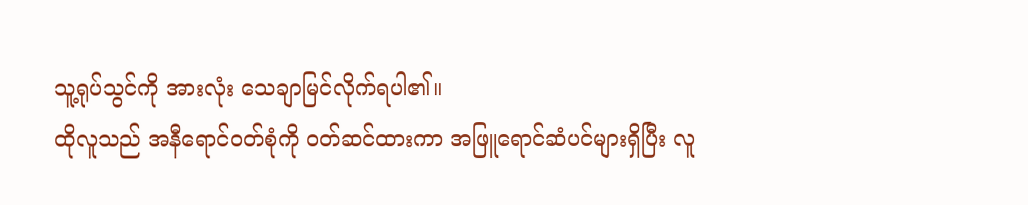သူ့ရုပ်သွင်ကို အားလုံး သေချာမြင်လိုက်ရပါ၏။
ထိုလူသည် အနီရောင်ဝတ်စုံကို ဝတ်ဆင်ထားကာ အဖြူရောင်ဆံပင်များရှိပြီး လူ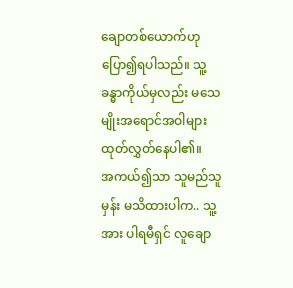ချောတစ်ယောက်ဟု ပြော၍ရပါသည်။ သူ့ခန္ဓာကိုယ်မှလည်း မသေမျိုးအရောင်အဝါများ ထုတ်လွှတ်နေပါ၏။
အကယ်၍သာ သူမည်သူမှန်း မသိထားပါက.. သူ့အား ပါရမီရှင် လူချော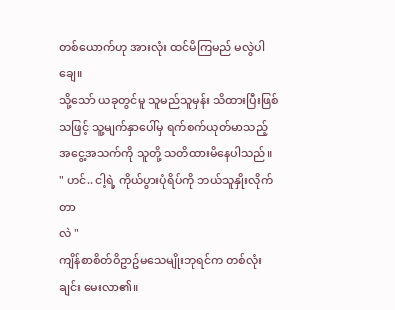တစ်ယောက်ဟု အားလုံး ထင်မိကြမည် မလွဲပါချေ။
သို့သော် ယခုတွင်မူ သူမည်သူမှန်း သိထားပြီးဖြစ်သဖြင့် သူ့မျက်နှာပေါ်မှ ရက်စက်ယုတ်မာသည့် အငွေ့အသက်ကို သူတို့ သတိထားမိနေပါသည်။
" ဟင်.. ငါ့ရဲ့ ကိုယ်ပွားပုံရိပ်ကို ဘယ်သူနှိုးလိုက်တာ
လဲ "
ကျိန်စာစိတ်ဝိဥာဥ်မသေမျိုးဘုရင်က တစ်လုံးချင်း မေးလာ၏။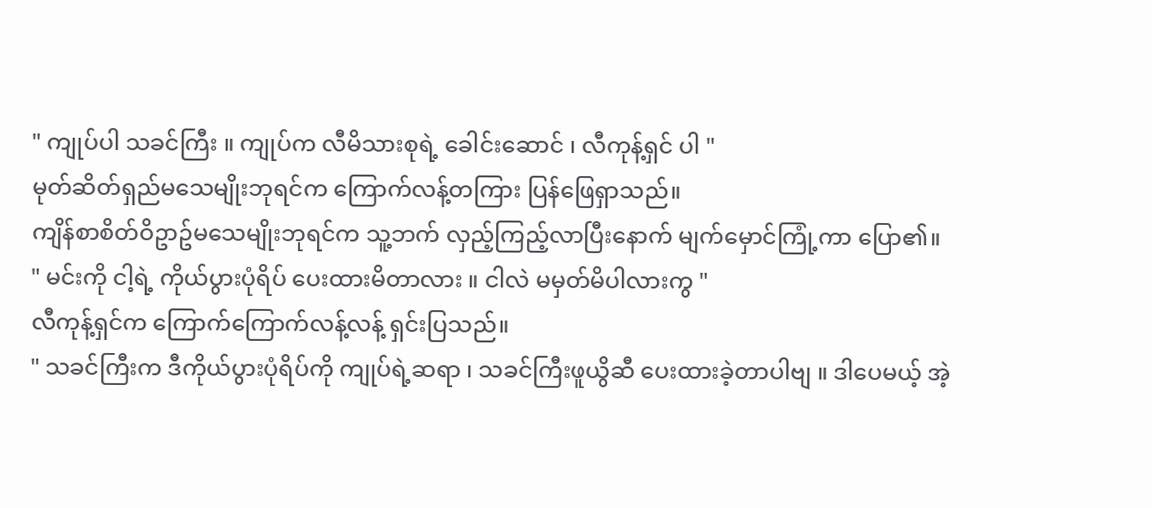" ကျုပ်ပါ သခင်ကြီး ။ ကျုပ်က လီမိသားစုရဲ့ ခေါင်းဆောင် ၊ လီကုန့်ရှင် ပါ "
မုတ်ဆိတ်ရှည်မသေမျိုးဘုရင်က ကြောက်လန့်တကြား ပြန်ဖြေရှာသည်။
ကျိန်စာစိတ်ဝိဥာဥ်မသေမျိုးဘုရင်က သူ့ဘက် လှည့်ကြည့်လာပြီးနောက် မျက်မှောင်ကြုံ့ကာ ပြော၏။
" မင်းကို ငါ့ရဲ့ ကိုယ်ပွားပုံရိပ် ပေးထားမိတာလား ။ ငါလဲ မမှတ်မိပါလားကွ "
လီကုန့်ရှင်က ကြောက်ကြောက်လန့်လန့် ရှင်းပြသည်။
" သခင်ကြီးက ဒီကိုယ်ပွားပုံရိပ်ကို ကျုပ်ရဲ့ဆရာ ၊ သခင်ကြီးဖူယွိဆီ ပေးထားခဲ့တာပါဗျ ။ ဒါပေမယ့် အဲ့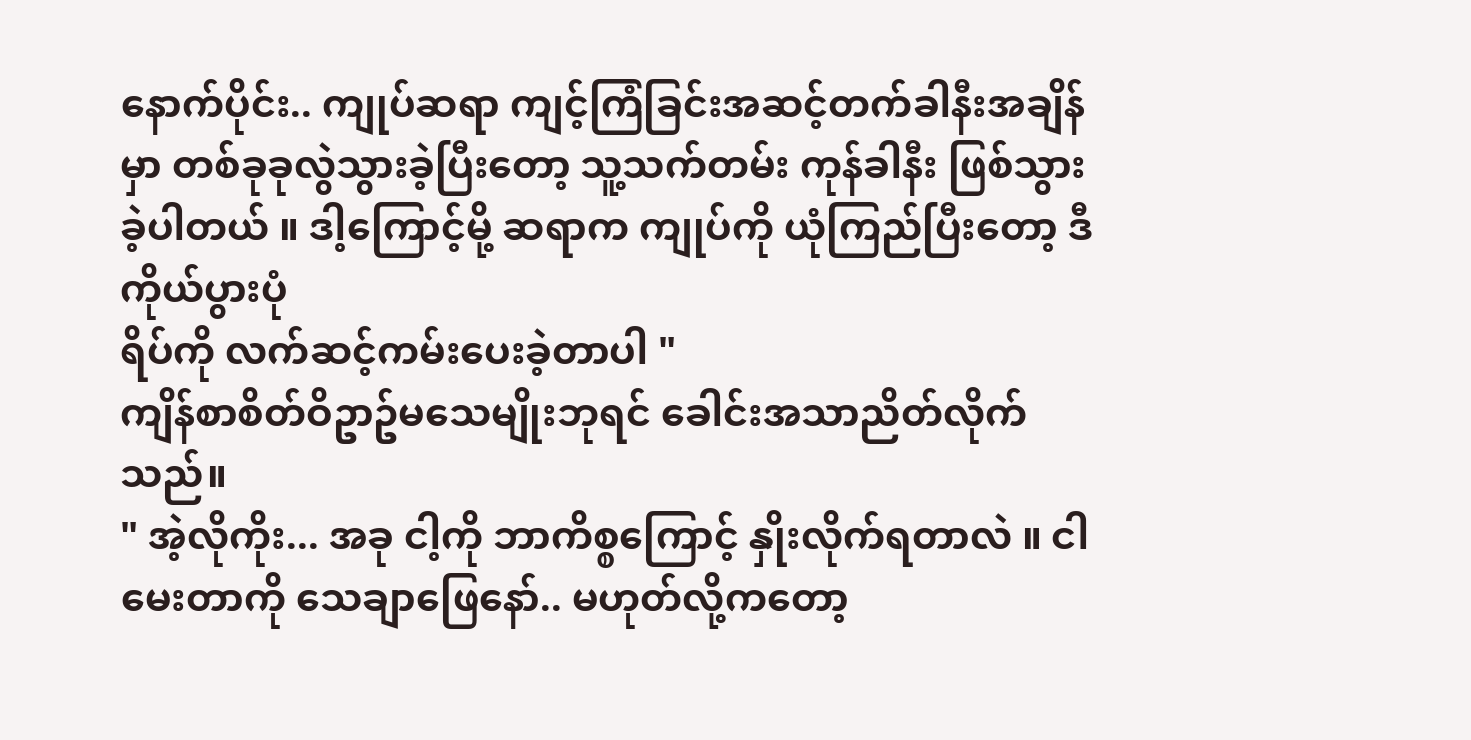နောက်ပိုင်း.. ကျုပ်ဆရာ ကျင့်ကြံခြင်းအဆင့်တက်ခါနီးအချိန်မှာ တစ်ခုခုလွဲသွားခဲ့ပြီးတော့ သူ့သက်တမ်း ကုန်ခါနီး ဖြစ်သွားခဲ့ပါတယ် ။ ဒါ့ကြောင့်မို့ ဆရာက ကျုပ်ကို ယုံကြည်ပြီးတော့ ဒီကိုယ်ပွားပုံ
ရိပ်ကို လက်ဆင့်ကမ်းပေးခဲ့တာပါ "
ကျိန်စာစိတ်ဝိဥာဥ်မသေမျိုးဘုရင် ခေါင်းအသာညိတ်လိုက်သည်။
" အဲ့လိုကိုး... အခု ငါ့ကို ဘာကိစ္စကြောင့် နှိုးလိုက်ရတာလဲ ။ ငါမေးတာကို သေချာဖြေနော်.. မဟုတ်လို့ကတော့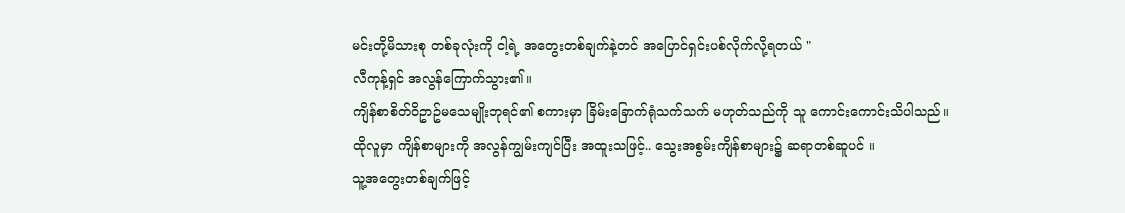မင်းတို့မိသားစု တစ်ခုလုံးကို ငါ့ရဲ့ အတွေးတစ်ချက်နဲ့တင် အပြောင်ရှင်းပစ်လိုက်လို့ရတယ် "
လီကုန့်ရှင် အလွန်ကြောက်သွား၏။
ကျိန်စာစိတ်ဝိဥာဥ်မသေမျိုးဘုရင်၏ စကားမှာ ခြိမ်းခြောက်ရုံသက်သက် မဟုတ်သည်ကို သူ ကောင်းကောင်းသိပါသည်။
ထိုလူမှာ ကျိန်စာများကို အလွန်ကျွမ်းကျင်ပြီး အထူးသဖြင့်.. သွေးအစွမ်းကျိန်စာများ၌ ဆရာတစ်ဆူပင် ။
သူ့အတွေးတစ်ချက်ဖြင့်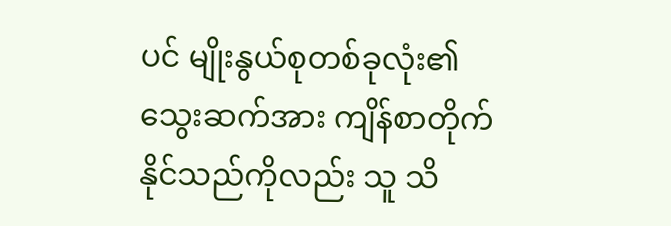ပင် မျိုးနွယ်စုတစ်ခုလုံး၏ သွေးဆက်အား ကျိန်စာတိုက်နိုင်သည်ကိုလည်း သူ သိ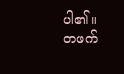ပါ၏။
တဖက်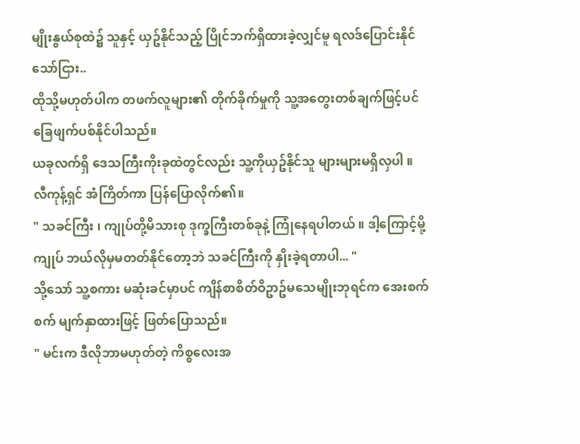မျိုးနွယ်စုထဲ၌ သူနှင့် ယှဥ်နိုင်သည့် ပြိုင်ဘက်ရှိထားခဲ့လျှင်မူ ရလဒ်ပြောင်းနိုင်သော်ငြား..
ထိုသို့မဟုတ်ပါက တဖက်လူများ၏ တိုက်ခိုက်မှုကို သူ့အတွေးတစ်ချက်ဖြင့်ပင် ခြေဖျက်ပစ်နိုင်ပါသည်။
ယခုလက်ရှိ ဒေသကြီးကိုးခုထဲတွင်လည်း သူ့ကိုယှဥ်နိုင်သူ များများမရှိလှပါ ။
လီကုန့်ရှင် အံကြိတ်ကာ ပြန်ပြောလိုက်၏။
" သခင်ကြီး ၊ ကျုပ်တို့မိသားစု ဒုက္ခကြီးတစ်ခုနဲ့ ကြုံနေရပါတယ် ။ ဒါ့ကြောင့်မို့ ကျုပ် ဘယ်လိုမှမတတ်နိုင်တော့ဘဲ သခင်ကြီးကို နှိုးခဲ့ရတာပါ... "
သို့သော် သူ့စကား မဆုံးခင်မှာပင် ကျိန်စာစိတ်ဝိဥာဥ်မသေမျိုးဘုရင်က အေးစက်စက် မျက်နှာထားဖြင့် ဖြတ်ပြောသည်။
" မင်းက ဒီလိုဘာမဟုတ်တဲ့ ကိစ္စလေးအ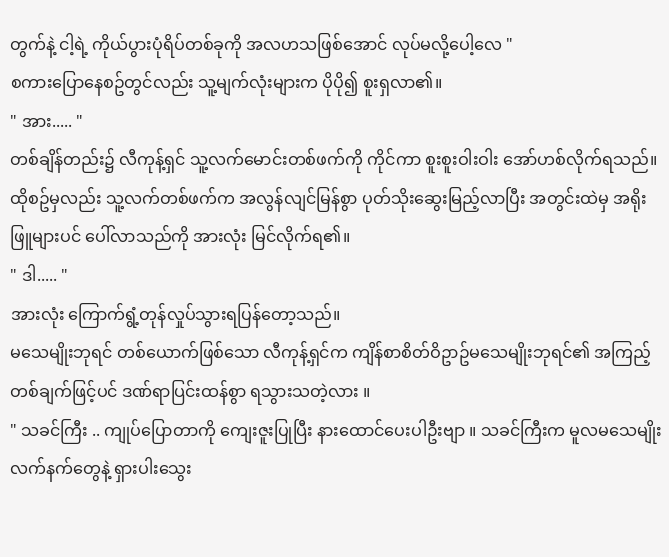တွက်နဲ့ ငါ့ရဲ့ ကိုယ်ပွားပုံရိပ်တစ်ခုကို အလဟသဖြစ်အောင် လုပ်မလို့ပေါ့လေ "
စကားပြောနေစဥ်တွင်လည်း သူ့မျက်လုံးများက ပိုပို၍ စူးရှလာ၏။
" အား..... "
တစ်ချိန်တည်း၌ လီကုန့်ရှင် သူ့လက်မောင်းတစ်ဖက်ကို ကိုင်ကာ စူးစူးဝါးဝါး အော်ဟစ်လိုက်ရသည်။
ထိုစဥ်မှလည်း သူ့လက်တစ်ဖက်က အလွန်လျင်မြန်စွာ ပုတ်သိုးဆွေးမြည့်လာပြီး အတွင်းထဲမှ အရိုးဖြူများပင် ပေါ်လာသည်ကို အားလုံး မြင်လိုက်ရ၏။
" ဒါ..... "
အားလုံး ကြောက်ရွံ့တုန်လှုပ်သွားရပြန်တော့သည်။
မသေမျိုးဘုရင် တစ်ယောက်ဖြစ်သော လီကုန့်ရှင်က ကျိန်စာစိတ်ဝိဥာဥ်မသေမျိုးဘုရင်၏ အကြည့်တစ်ချက်ဖြင့်ပင် ဒဏ်ရာပြင်းထန်စွာ ရသွားသတဲ့လား ။
" သခင်ကြီး .. ကျုပ်ပြောတာကို ကျေးဇူးပြုပြီး နားထောင်ပေးပါဦးဗျာ ။ သခင်ကြီးက မူလမသေမျိုးလက်နက်တွေနဲ့ ရှားပါးသွေး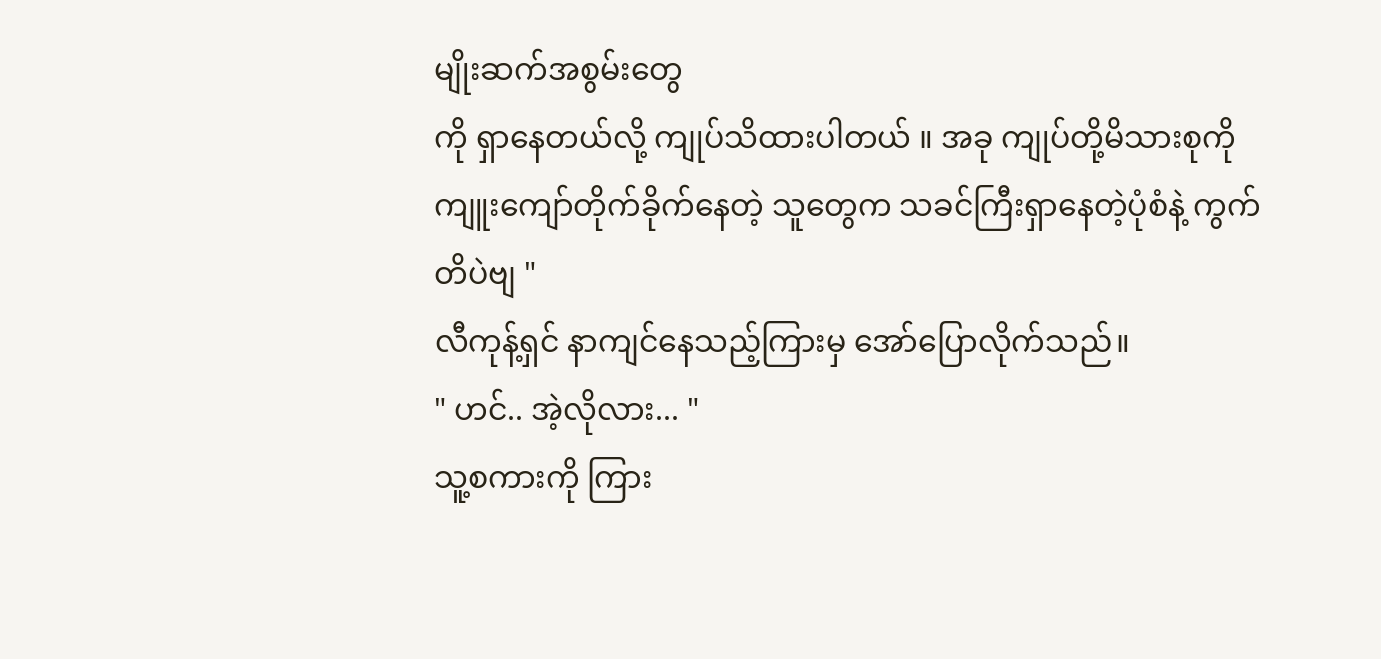မျိုးဆက်အစွမ်းတွေ
ကို ရှာနေတယ်လို့ ကျုပ်သိထားပါတယ် ။ အခု ကျုပ်တို့မိသားစုကို ကျူးကျော်တိုက်ခိုက်နေတဲ့ သူတွေက သခင်ကြီးရှာနေတဲ့ပုံစံနဲ့ ကွက်တိပဲဗျ "
လီကုန့်ရှင် နာကျင်နေသည့်ကြားမှ အော်ပြောလိုက်သည်။
" ဟင်.. အဲ့လိုလား... "
သူ့စကားကို ကြား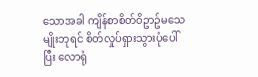သောအခါ ကျိန်စာစိတ်ဝိဥာဥ်မသေမျိုးဘုရင် စိတ်လှုပ်ရှားသွားပုံပေါ်ပြီး လောရုံ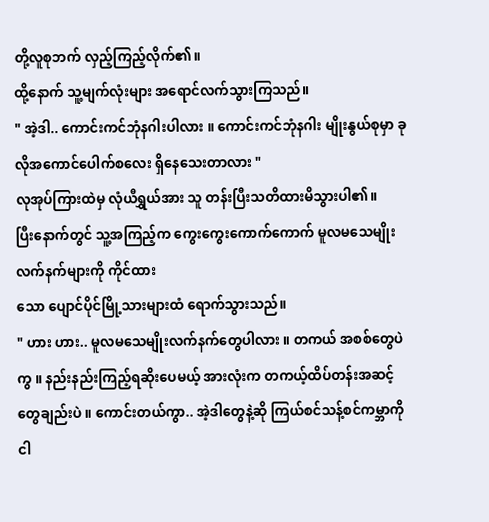တို့လူစုဘက် လှည့်ကြည့်လိုက်၏။
ထို့နောက် သူ့မျက်လုံးများ အရောင်လက်သွားကြသည်။
" အဲ့ဒါ.. ကောင်းကင်ဘုံနဂါးပါလား ။ ကောင်းကင်ဘုံနဂါး မျိုးနွယ်စုမှာ ခုလိုအကောင်ပေါက်စလေး ရှိနေသေးတာလား "
လုအုပ်ကြားထဲမှ လုံယီရွှယ်အား သူ တန်းပြီးသတိထားမိသွားပါ၏။
ပြီးနောက်တွင် သူ့အကြည့်က ကွေးကွေးကောက်ကောက် မူလမသေမျိုးလက်နက်များကို ကိုင်ထား
သော ပျောင်ပိုင်မြို့သားများထံ ရောက်သွားသည်။
" ဟား ဟား.. မူလမသေမျိုးလက်နက်တွေပါလား ။ တကယ် အစစ်တွေပဲကွ ။ နည်းနည်းကြည့်ရဆိုးပေမယ့် အားလုံးက တကယ့်ထိပ်တန်းအဆင့်တွေချည်းပဲ ။ ကောင်းတယ်ကွာ.. အဲ့ဒါတွေနဲ့ဆို ကြယ်စင်သန့်စင်ကမ္ဘာကို ငါ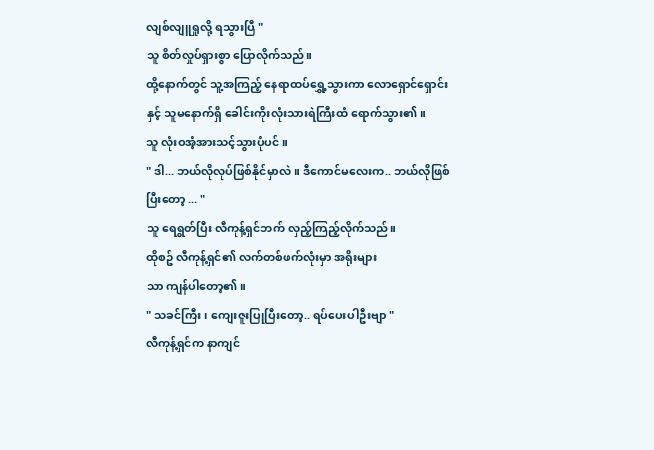လျစ်လျူရှုလို့ ရသွားပြီ "
သူ စိတ်လှုပ်ရှားစွာ ပြောလိုက်သည်။
ထို့နောက်တွင် သူ့အကြည့် နေရာထပ်ရွှေ့သွားကာ လောရှောင်ရှောင်းနှင့် သူမနောက်ရှိ ခေါင်းကိုးလုံးသားရဲကြီးထံ ရောက်သွား၏။
သူ လုံးဝအံ့အားသင့်သွားပုံပင် ။
" ဒါ... ဘယ်လိုလုပ်ဖြစ်နိုင်မှာလဲ ။ ဒီကောင်မလေးက.. ဘယ်လိုဖြစ်ပြီးတော့ ... "
သူ ရေရွတ်ပြီး လီကုန့်ရှင်ဘက် လှည့်ကြည့်လိုက်သည်။
ထိုစဥ် လီကုန့်ရှင်၏ လက်တစ်ဖက်လုံးမှာ အရိုးများ
သာ ကျန်ပါတော့၏။
" သခင်ကြီး ၊ ကျေးဇူးပြုပြီးတော့.. ရပ်ပေးပါဦးဗျာ "
လီကုန့်ရှင်က နာကျင်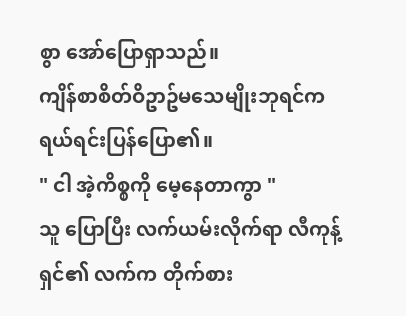စွာ အော်ပြောရှာသည်။
ကျိန်စာစိတ်ဝိဥာဥ်မသေမျိုးဘုရင်က ရယ်ရင်းပြန်ပြော၏။
" ငါ အဲ့ကိစ္စကို မေ့နေတာကွာ "
သူ ပြောပြီး လက်ယမ်းလိုက်ရာ လီကုန့်ရှင်၏ လက်က တိုက်စား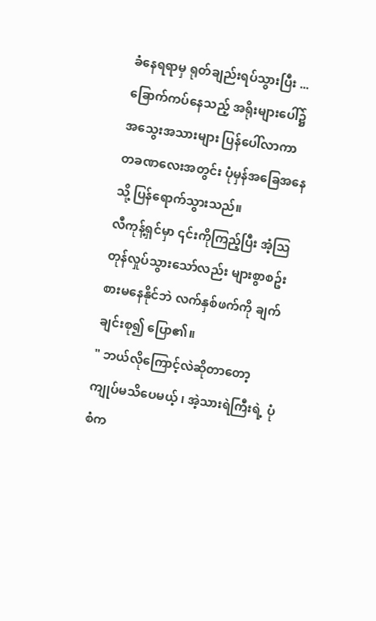ခံနေရရာမှ ရုတ်ချည်းရပ်သွားပြီး ...
ခြောက်ကပ်နေသည့် အရိုးများပေါ်၌ အသွေးအသားများ ပြန်ပေါ်လာကာ တခဏလေးအတွင်း ပုံမှန်အခြေအနေသို့ ပြန်ရောက်သွားသည်။
လီကုန့်ရှင်မှာ ၎င်းကိုကြည့်ပြီး အံ့သြတုန်လှုပ်သွားသော်လည်း များစွာစဥ်းစားမနေနိုင်ဘဲ လက်နှစ်ဖက်ကို ချက်ချင်းစု၍ ပြော၏။
" ဘယ်လိုကြောင့်လဲဆိုတာတော့ ကျုပ်မသိပေမယ့် ၊ အဲ့သားရဲကြီးရဲ့ ပုံစံက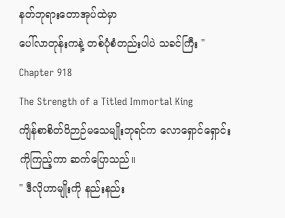နတ်ဘုရားတောအုပ်ထဲမှာ
ပေါ်လာတုန်းကနဲ့ တစ်ပုံစံတည်းပါပဲ သခင်ကြီး "
Chapter 918
The Strength of a Titled Immortal King
ကျိန်စာစိတ်ဝိဉာဉ်မသေမျိုးဘုရင်က လောရှောင်ရှောင်းကိုကြည့်ကာ ဆက်ပြောသည်။
" ဒီလိုဟာမျိုးကို နည်းနည်း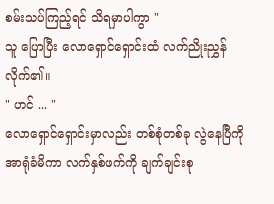စမ်းသပ်ကြည့်ရင် သိရမှာပါကွာ "
သူ ပြောပြီး လောရှောင်ရှောင်းထံ လက်ညိုးညွှန်လိုက်၏။
" ဟင် ... "
လောရှောင်ရှောင်းမှာလည်း တစ်စုံတစ်ခု လွဲနေပြီကို အာရုံခံမိကာ လက်နှစ်ဖက်ကို ချက်ချင်းစု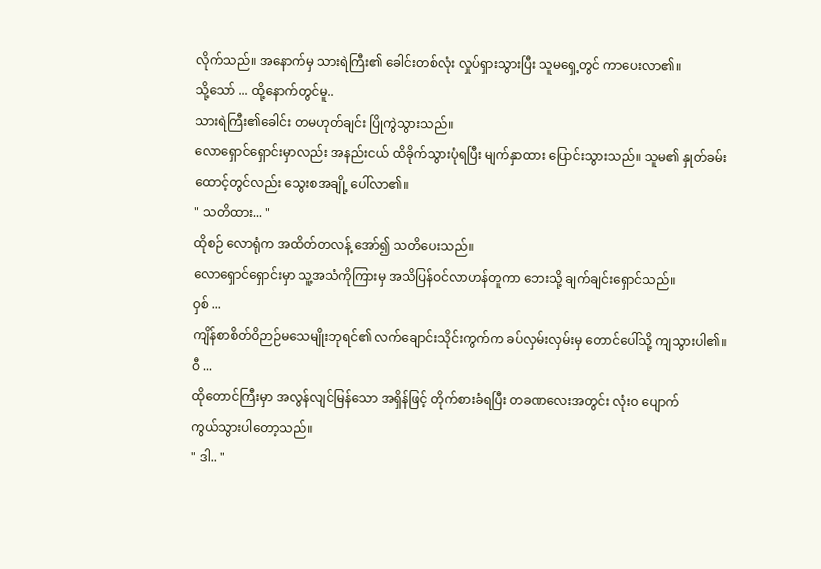လိုက်သည်။ အနောက်မှ သားရဲကြီး၏ ခေါင်းတစ်လုံး လှုပ်ရှားသွားပြီး သူမရှေ့တွင် ကာပေးလာ၏။
သို့သော် ... ထို့နောက်တွင်မူ..
သားရဲကြီး၏ခေါင်း တမဟုတ်ချင်း ပြိုကွဲသွားသည်။
လောရှောင်ရှောင်းမှာလည်း အနည်းငယ် ထိခိုက်သွားပုံရပြီး မျက်နှာထား ပြောင်းသွားသည်။ သူမ၏ နှုတ်ခမ်းထောင့်တွင်လည်း သွေးစအချို့ ပေါ်လာ၏။
" သတိထား... "
ထိုစဉ် လောရုံက အထိတ်တလန့် အော်၍ သတိပေးသည်။
လောရှောင်ရှောင်းမှာ သူ့အသံကိုကြားမှ အသိပြန်ဝင်လာဟန်တူကာ ဘေးသို့ ချက်ချင်းရှောင်သည်။
ဝှစ် ...
ကျိန်စာစိတ်ဝိဉာဉ်မသေမျိုးဘုရင်၏ လက်ချောင်းသိုင်းကွက်က ခပ်လှမ်းလှမ်းမှ တောင်ပေါ်သို့ ကျသွားပါ၏။
ဝီ ...
ထိုတောင်ကြီးမှာ အလွန်လျင်မြန်သော အရှိန်ဖြင့် တိုက်စားခံရပြီး တခဏလေးအတွင်း လုံးဝ ပျောက်
ကွယ်သွားပါတော့သည်။
" ဒါ.. "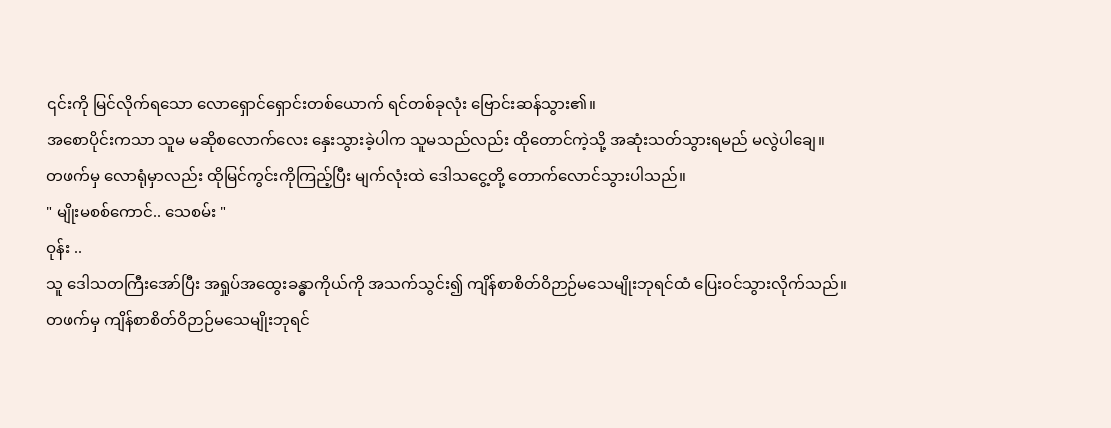၎င်းကို မြင်လိုက်ရသော လောရှောင်ရှောင်းတစ်ယောက် ရင်တစ်ခုလုံး ဗြောင်းဆန်သွား၏။
အစောပိုင်းကသာ သူမ မဆိုစလောက်လေး နှေးသွားခဲ့ပါက သူမသည်လည်း ထိုတောင်ကဲ့သို့ အဆုံးသတ်သွားရမည် မလွဲပါချေ။
တဖက်မှ လောရုံမှာလည်း ထိုမြင်ကွင်းကိုကြည့်ပြီး မျက်လုံးထဲ ဒေါသငွေ့တို့ တောက်လောင်သွားပါသည်။
" မျိုးမစစ်ကောင်.. သေစမ်း "
ဝုန်း ..
သူ ဒေါသတကြီးအော်ပြီး အရှုပ်အထွေးခန္ဓာကိုယ်ကို အသက်သွင်း၍ ကျိန်စာစိတ်ဝိဉာဉ်မသေမျိုးဘုရင်ထံ ပြေးဝင်သွားလိုက်သည်။
တဖက်မှ ကျိန်စာစိတ်ဝိဉာဉ်မသေမျိုးဘုရင်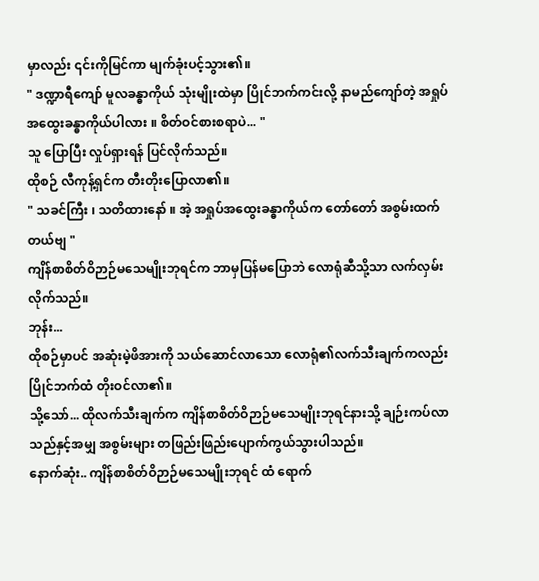မှာလည်း ၎င်းကိုမြင်ကာ မျက်ခုံးပင့်သွား၏။
" ဒဏ္ဍာရီကျော် မူလခန္ဓာကိုယ် သုံးမျိုးထဲမှာ ပြိုင်ဘက်ကင်းလို့ နာမည်ကျော်တဲ့ အရှုပ်အထွေးခန္ဓာကိုယ်ပါလား ။ စိတ်ဝင်စားစရာပဲ... "
သူ ပြောပြီး လှုပ်ရှားရန် ပြင်လိုက်သည်။
ထိုစဉ် လီကုန့်ရှင်က တီးတိုးပြောလာ၏။
" သခင်ကြီး ၊ သတိထားနော် ။ အဲ့ အရှုပ်အထွေးခန္ဓာကိုယ်က တော်တော် အစွမ်းထက်တယ်ဗျ "
ကျိန်စာစိတ်ဝိဉာဉ်မသေမျိုးဘုရင်က ဘာမှပြန်မပြောဘဲ လောရုံဆီသို့သာ လက်လှမ်းလိုက်သည်။
ဘုန်း...
ထိုစဉ်မှာပင် အဆုံးမဲ့ဖိအားကို သယ်ဆောင်လာသော လောရုံ၏လက်သီးချက်ကလည်း ပြိုင်ဘက်ထံ တိုးဝင်လာ၏။
သို့သော်... ထိုလက်သီးချက်က ကျိန်စာစိတ်ဝိဉာဉ်မသေမျိုးဘုရင်နားသို့ ချဉ်းကပ်လာသည်နှင့်အမျှ အစွမ်းများ တဖြည်းဖြည်းပျောက်ကွယ်သွားပါသည်။
နောက်ဆုံး.. ကျိန်စာစိတ်ဝိဉာဉ်မသေမျိုးဘုရင် ထံ ရောက်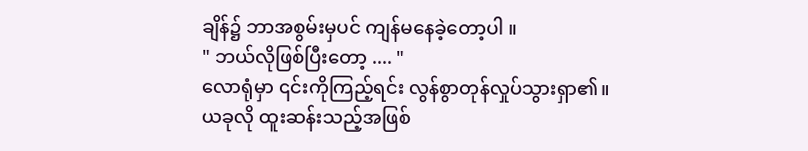ချိန်၌ ဘာအစွမ်းမှပင် ကျန်မနေခဲ့တော့ပါ ။
" ဘယ်လိုဖြစ်ပြီးတော့ .... "
လောရုံမှာ ၎င်းကိုကြည့်ရင်း လွန်စွာတုန်လှုပ်သွားရှာ၏။
ယခုလို ထူးဆန်းသည့်အဖြစ်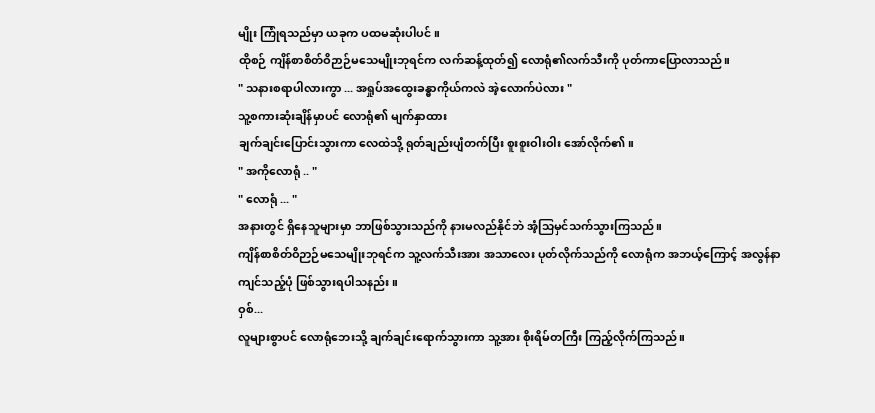မျိုး ကြုံရသည်မှာ ယခုက ပထမဆုံးပါပင် ။
ထိုစဉ် ကျိန်စာစိတ်ဝိဉာဉ်မသေမျိုးဘုရင်က လက်ဆန့်ထုတ်၍ လောရုံ၏လက်သီးကို ပုတ်ကာပြောလာသည်။
" သနားစရာပါလားကွာ ... အရှုပ်အထွေးခန္ဓာကိုယ်ကလဲ အဲ့လောက်ပဲလား "
သူ့စကားဆုံးချိန်မှာပင် လောရုံ၏ မျက်နှာထား
ချက်ချင်းပြောင်းသွားကာ လေထဲသို့ ရုတ်ချည်းပျံတက်ပြီး စူးစူးဝါးဝါး အော်လိုက်၏။
" အကိုလောရုံ .. "
" လောရုံ ... "
အနားတွင် ရှိနေသူများမှာ ဘာဖြစ်သွားသည်ကို နားမလည်နိုင်ဘဲ အံ့သြမှင်သက်သွားကြသည်။
ကျိန်စာစိတ်ဝိဉာဉ်မသေမျိုးဘုရင်က သူ့လက်သီးအား အသာလေး ပုတ်လိုက်သည်ကို လောရုံက အဘယ့်ကြောင့် အလွန်နာကျင်သည့်ပုံ ဖြစ်သွားရပါသနည်း။
ဝှစ်...
လူများစွာပင် လောရုံဘေးသို့ ချက်ချင်းရောက်သွားကာ သူ့အား စိုးရိမ်တကြီး ကြည့်လိုက်ကြသည်။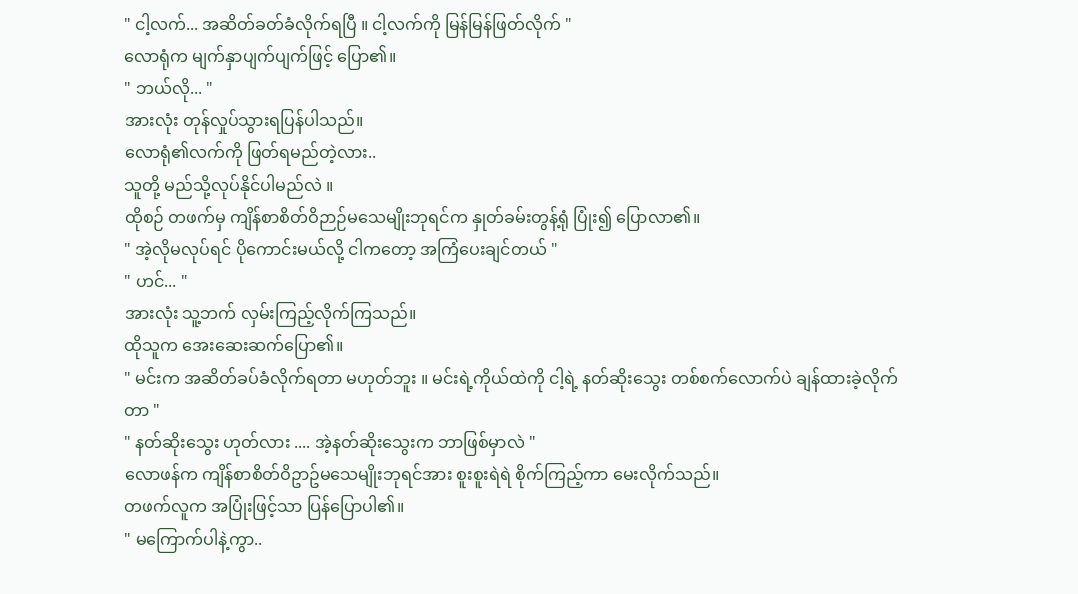" ငါ့လက်... အဆိတ်ခတ်ခံလိုက်ရပြီ ။ ငါ့လက်ကို မြန်မြန်ဖြတ်လိုက် "
လောရုံက မျက်နှာပျက်ပျက်ဖြင့် ပြော၏။
" ဘယ်လို... "
အားလုံး တုန်လှုပ်သွားရပြန်ပါသည်။
လောရုံ၏လက်ကို ဖြတ်ရမည်တဲ့လား..
သူတို့ မည်သို့လုပ်နိုင်ပါမည်လဲ ။
ထိုစဉ် တဖက်မှ ကျိန်စာစိတ်ဝိဉာဉ်မသေမျိုးဘုရင်က နှုတ်ခမ်းတွန့်ရုံ ပြုံး၍ ပြောလာ၏။
" အဲ့လိုမလုပ်ရင် ပိုကောင်းမယ်လို့ ငါကတော့ အကြံပေးချင်တယ် "
" ဟင်... "
အားလုံး သူ့ဘက် လှမ်းကြည့်လိုက်ကြသည်။
ထိုသူက အေးဆေးဆက်ပြော၏။
" မင်းက အဆိတ်ခပ်ခံလိုက်ရတာ မဟုတ်ဘူး ။ မင်းရဲ့ကိုယ်ထဲကို ငါ့ရဲ့ နတ်ဆိုးသွေး တစ်စက်လောက်ပဲ ချန်ထားခဲ့လိုက်တာ "
" နတ်ဆိုးသွေး ဟုတ်လား .... အဲ့နတ်ဆိုးသွေးက ဘာဖြစ်မှာလဲ "
လောဖန်က ကျိန်စာစိတ်ဝိဥာဥ်မသေမျိုးဘုရင်အား စူးစူးရဲရဲ စိုက်ကြည့်ကာ မေးလိုက်သည်။
တဖက်လူက အပြုံးဖြင့်သာ ပြန်ပြောပါ၏။
" မကြောက်ပါနဲ့ကွာ..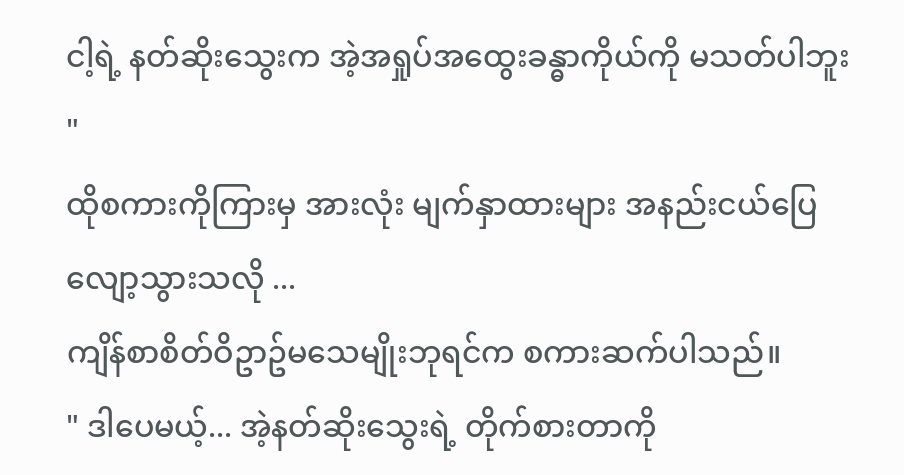ငါ့ရဲ့ နတ်ဆိုးသွေးက အဲ့အရှုပ်အထွေးခန္ဓာကိုယ်ကို မသတ်ပါဘူး "
ထိုစကားကိုကြားမှ အားလုံး မျက်နှာထားများ အနည်းငယ်ပြေလျော့သွားသလို ...
ကျိန်စာစိတ်ဝိဥာဥ်မသေမျိုးဘုရင်က စကားဆက်ပါသည်။
" ဒါပေမယ့်... အဲ့နတ်ဆိုးသွေးရဲ့ တိုက်စားတာကို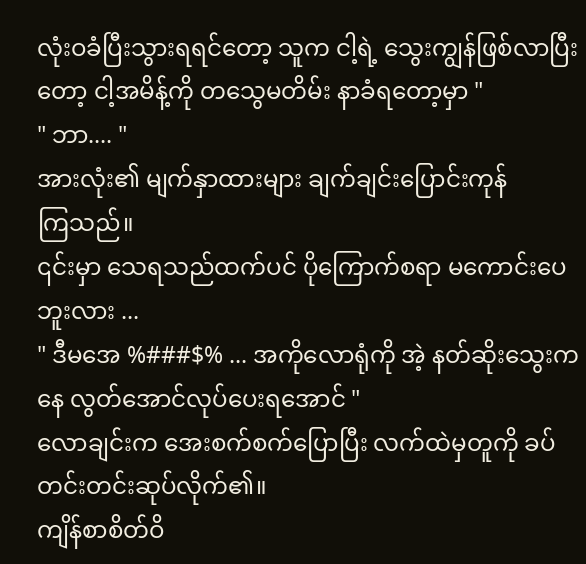လုံးဝခံပြီးသွားရရင်တော့ သူက ငါ့ရဲ့ သွေးကျွန်ဖြစ်လာပြီးတော့ ငါ့အမိန့်ကို တသွေမတိမ်း နာခံရတော့မှာ "
" ဘာ.... "
အားလုံး၏ မျက်နှာထားများ ချက်ချင်းပြောင်းကုန်
ကြသည်။
၎င်းမှာ သေရသည်ထက်ပင် ပိုကြောက်စရာ မကောင်းပေဘူးလား ...
" ဒီမအေ %###$% ... အကိုလောရုံကို အဲ့ နတ်ဆိုးသွေးကနေ လွတ်အောင်လုပ်ပေးရအောင် "
လောချင်းက အေးစက်စက်ပြောပြီး လက်ထဲမှတူကို ခပ်တင်းတင်းဆုပ်လိုက်၏။
ကျိန်စာစိတ်ဝိ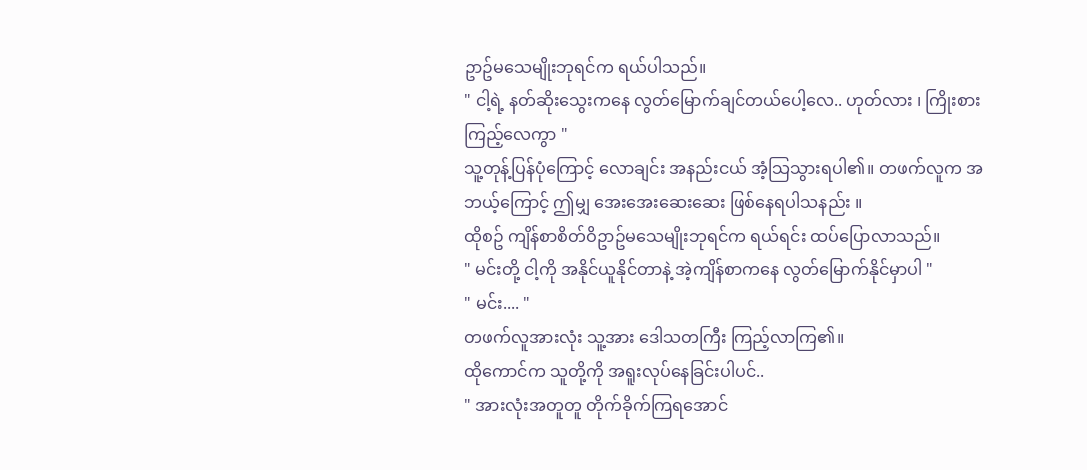ဥာဥ်မသေမျိုးဘုရင်က ရယ်ပါသည်။
" ငါ့ရဲ့ နတ်ဆိုးသွေးကနေ လွတ်မြောက်ချင်တယ်ပေါ့လေ.. ဟုတ်လား ၊ ကြိုးစားကြည့်လေကွာ "
သူ့တုန့်ပြန်ပုံကြောင့် လောချင်း အနည်းငယ် အံ့သြသွားရပါ၏။ တဖက်လူက အဘယ့်ကြောင့် ဤမျှ အေးအေးဆေးဆေး ဖြစ်နေရပါသနည်း ။
ထိုစဥ် ကျိန်စာစိတ်ဝိဥာဥ်မသေမျိုးဘုရင်က ရယ်ရင်း ထပ်ပြောလာသည်။
" မင်းတို့ ငါ့ကို အနိုင်ယူနိုင်တာနဲ့ အဲ့ကျိန်စာကနေ လွတ်မြောက်နိုင်မှာပါ "
" မင်း.... "
တဖက်လူအားလုံး သူ့အား ဒေါသတကြီး ကြည့်လာကြ၏။
ထိုကောင်က သူတို့ကို အရူးလုပ်နေခြင်းပါပင်..
" အားလုံးအတူတူ တိုက်ခိုက်ကြရအောင်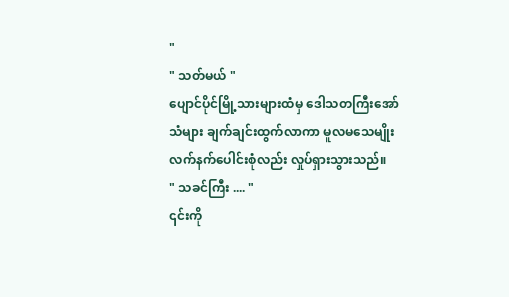"
" သတ်မယ် "
ပျောင်ပိုင်မြို့သားများထံမှ ဒေါသတကြီးအော်သံများ ချက်ချင်းထွက်လာကာ မူလမသေမျိုးလက်နက်ပေါင်းစုံလည်း လှုပ်ရှားသွားသည်။
" သခင်ကြီး .... "
၎င်းကို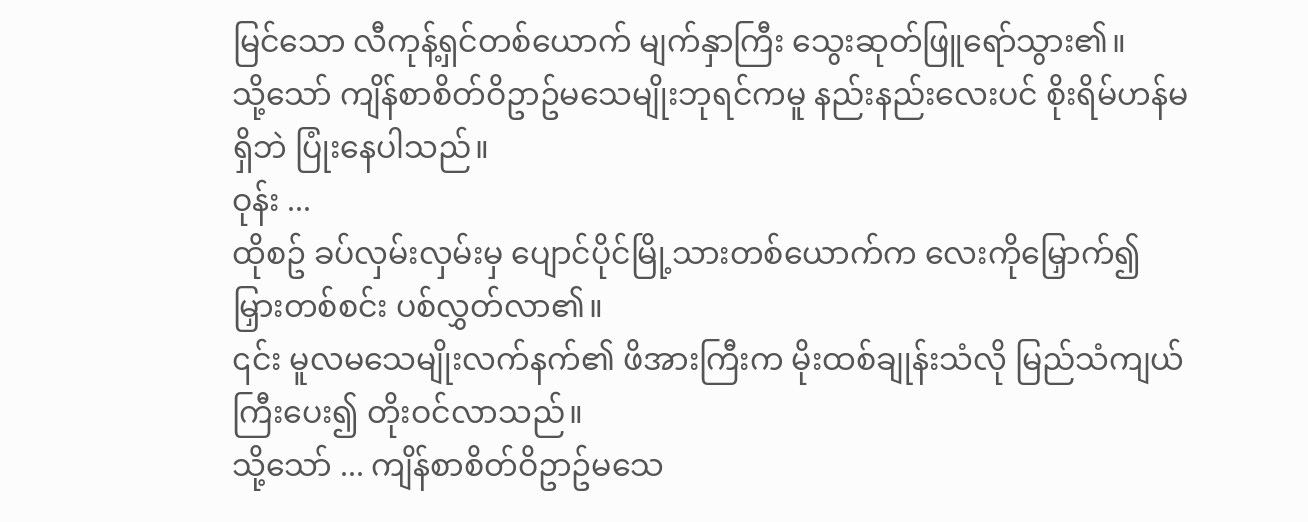မြင်သော လီကုန့်ရှင်တစ်ယောက် မျက်နှာကြီး သွေးဆုတ်ဖြူရော်သွား၏။
သို့သော် ကျိန်စာစိတ်ဝိဥာဥ်မသေမျိုးဘုရင်ကမူ နည်းနည်းလေးပင် စိုးရိမ်ဟန်မရှိဘဲ ပြုံးနေပါသည်။
ဝုန်း ...
ထိုစဥ် ခပ်လှမ်းလှမ်းမှ ပျောင်ပိုင်မြို့သားတစ်ယောက်က လေးကိုမြှောက်၍ မြှားတစ်စင်း ပစ်လွှတ်လာ၏။
၎င်း မူလမသေမျိုးလက်နက်၏ ဖိအားကြီးက မိုးထစ်ချုန်းသံလို မြည်သံကျယ်ကြီးပေး၍ တိုးဝင်လာသည်။
သို့သော် ... ကျိန်စာစိတ်ဝိဥာဥ်မသေ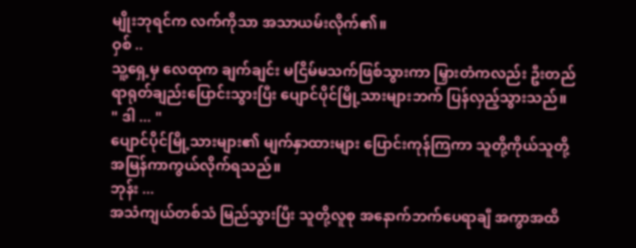မျိုးဘုရင်က လက်ကိုသာ အသာယမ်းလိုက်၏။
ဝှစ် ..
သူ့ရှေ့မှ လေထုက ချက်ချင်း မငြိမ်မသက်ဖြစ်သွားကာ မြှားတံကလည်း ဦးတည်ရာရုတ်ချည်းပြောင်းသွားပြီး ပျောင်ပိုင်မြို့သားများဘက် ပြန်လှည့်သွားသည်။
" ဒါ ... "
ပျောင်ပိုင်မြို့သားများ၏ မျက်နှာထားများ ပြောင်းကုန်ကြကာ သူတို့ကိုယ်သူတို့ အမြန်ကာကွယ်လိုက်ရသည်။
ဘုန်း ...
အသံကျယ်တစ်သံ မြည်သွားပြီး သူတို့လူစု အနောက်ဘက်ပေရာချီ အကွာအထိ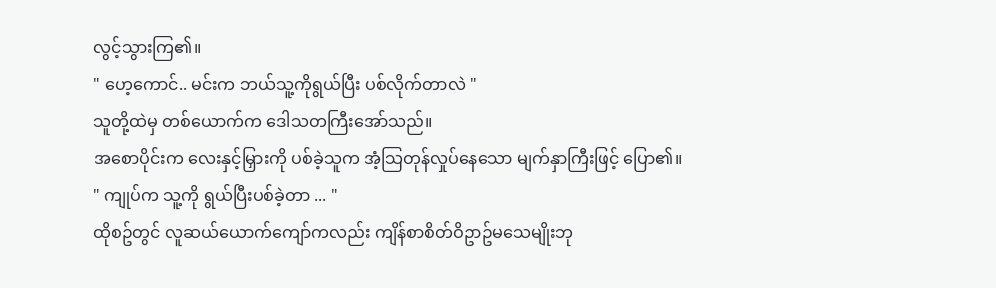လွင့်သွားကြ၏။
" ဟေ့ကောင်.. မင်းက ဘယ်သူ့ကိုရွယ်ပြီး ပစ်လိုက်တာလဲ "
သူတို့ထဲမှ တစ်ယောက်က ဒေါသတကြီးအော်သည်။
အစောပိုင်းက လေးနှင့်မြှားကို ပစ်ခဲ့သူက အံ့သြတုန်လှုပ်နေသော မျက်နှာကြီးဖြင့် ပြော၏။
" ကျုပ်က သူ့ကို ရွယ်ပြီးပစ်ခဲ့တာ ... "
ထိုစဥ်တွင် လူဆယ်ယောက်ကျော်ကလည်း ကျိန်စာစိတ်ဝိဥာဥ်မသေမျိုးဘု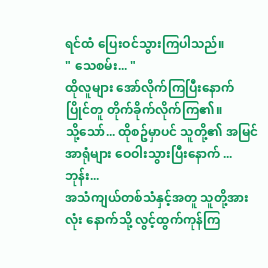ရင်ထံ ပြေးဝင်သွားကြပါသည်။
" သေစမ်း... "
ထိုလူများ အော်လိုက်ကြပြီးနောက် ပြိုင်တူ တိုက်ခိုက်လိုက်ကြ၏။
သို့သော်... ထိုစဥ်မှာပင် သူတို့၏ အမြင်အာရုံများ ဝေဝါးသွားပြီးနောက် ...
ဘုန်း...
အသံကျယ်တစ်သံနှင့်အတူ သူတို့အားလုံး နောက်သို့ လွင့်ထွက်ကုန်ကြ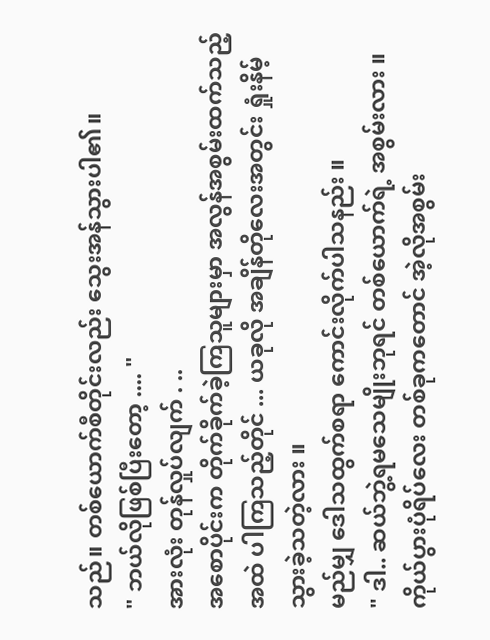သည်။ တစ်ယောက်စီတိုင်းလည်း သွေးအန်သွားပါ၏။
" ဘယ်လိုဖြစ်ပြီးတော့ .... "
အားလုံး တုန်လှုပ်လျက် . ..
အစောပိုင်းက တိုက်ခိုက်ခဲ့ကြသူများမှာ အလွန်အစွမ်းထက်သည့်အထဲ ပါကြသည့်တိုင် ... ယခုလို အချိန်တိုလေးအတွင်း ရှုံးနိမ့်သွားခဲ့သတဲ့လား ။
မည်မျှ ဒေါသထွက်စရာ ကောင်းလိုက်ပါသနည်း ။
" ဒါ.. ဆယ်ဘွဲ့ရမသေမျိုးဘုရင် တစ်ယောက်ရဲ့ အစွမ်းလား ။ ကိုယ်ပွားပုံရိပ်လေး တစ်ခုကတောင် အဲ့လိုအစွမ်း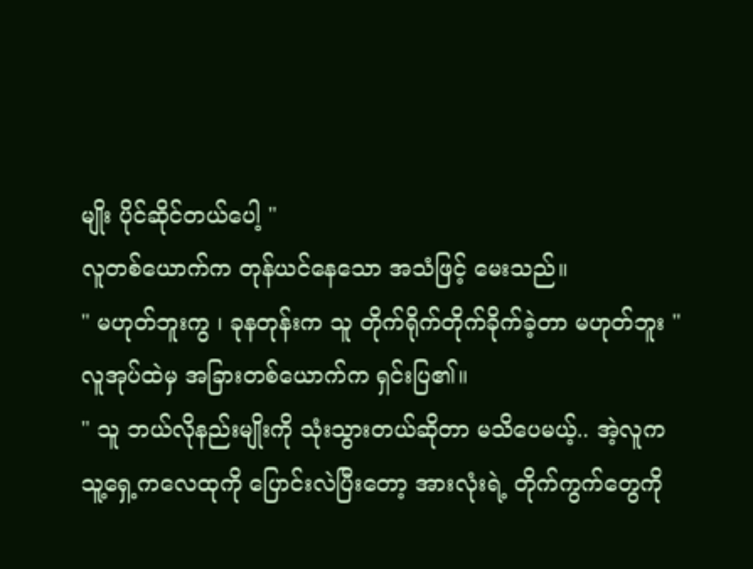မျိုး ပိုင်ဆိုင်တယ်ပေါ့ "
လူတစ်ယောက်က တုန်ယင်နေသော အသံဖြင့် မေးသည်။
" မဟုတ်ဘူးကွ ၊ ခုနတုန်းက သူ တိုက်ရိုက်တိုက်ခိုက်ခဲ့တာ မဟုတ်ဘူး "
လူအုပ်ထဲမှ အခြားတစ်ယောက်က ရှင်းပြ၏။
" သူ ဘယ်လိုနည်းမျိုးကို သုံးသွားတယ်ဆိုတာ မသိပေမယ့်.. အဲ့လူက သူ့ရှေ့ကလေထုကို ပြောင်းလဲပြီးတော့ အားလုံးရဲ့ တိုက်ကွက်တွေကို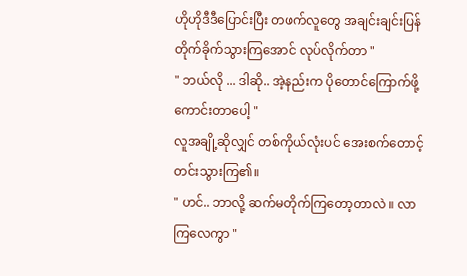ဟိုဟိုဒီဒီပြောင်းပြီး တဖက်လူတွေ အချင်းချင်းပြန်တိုက်ခိုက်သွားကြအောင် လုပ်လိုက်တာ "
" ဘယ်လို ... ဒါဆို.. အဲ့နည်းက ပိုတောင်ကြောက်ဖို့ကောင်းတာပေါ့ "
လူအချို့ဆိုလျှင် တစ်ကိုယ်လုံးပင် အေးစက်တောင့်တင်းသွားကြ၏။
" ဟင်.. ဘာလို့ ဆက်မတိုက်ကြတော့တာလဲ ။ လာကြလေကွာ "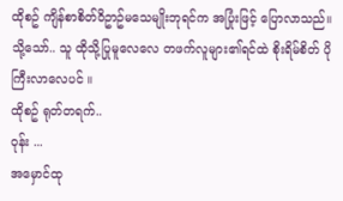ထိုစဥ် ကျိန်စာစိတ်ဝိဥာဥ်မသေမျိုးဘုရင်က အပြုံးဖြင့် ပြောလာသည်။
သို့သော်.. သူ ထိုသို့ပြုမူလေလေ တဖက်လူများ၏ရင်ထဲ စိုးရိမ်စိတ် ပိုကြီးလာလေပင် ။
ထိုစဥ် ရုတ်တရက်..
ဝုန်း ...
အမှောင်ထု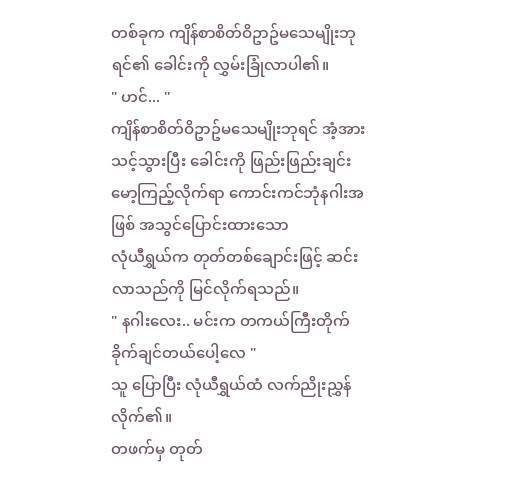တစ်ခုက ကျိန်စာစိတ်ဝိဥာဥ်မသေမျိုးဘုရင်၏ ခေါင်းကို လွှမ်းခြုံလာပါ၏။
" ဟင်... "
ကျိန်စာစိတ်ဝိဥာဥ်မသေမျိုးဘုရင် အံ့အားသင့်သွားပြီး ခေါင်းကို ဖြည်းဖြည်းချင်းမော့ကြည့်လိုက်ရာ ကောင်းကင်ဘုံနဂါးအဖြစ် အသွင်ပြောင်းထားသော
လုံယီရွှယ်က တုတ်တစ်ချောင်းဖြင့် ဆင်းလာသည်ကို မြင်လိုက်ရသည်။
" နဂါးလေး.. မင်းက တကယ်ကြီးတိုက်ခိုက်ချင်တယ်ပေါ့လေ "
သူ ပြောပြီး လုံယီရွှယ်ထံ လက်ညိုးညွှန်လိုက်၏။
တဖက်မှ တုတ်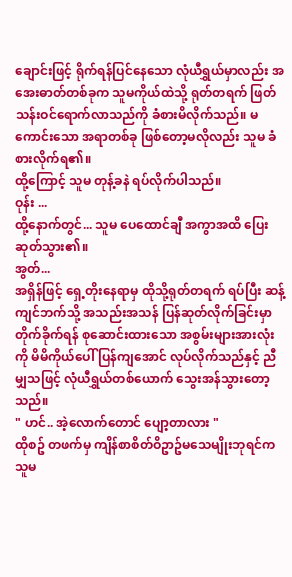ချောင်းဖြင့် ရိုက်ရန်ပြင်နေသော လုံယီရွှယ်မှာလည်း အအေးဓာတ်တစ်ခုက သူမကိုယ်ထဲသို့ ရုတ်တရက် ဖြတ်သန်းဝင်ရောက်လာသည်ကို ခံစားမိလိုက်သည်။ မကောင်းသော အရာတစ်ခု ဖြစ်တော့မလိုလည်း သူမ ခံစားလိုက်ရ၏။
ထို့ကြောင့် သူမ တုန့်ခနဲ ရပ်လိုက်ပါသည်။
ဝုန်း ...
ထို့နောက်တွင်... သူမ ပေထောင်ချီ အကွာအထိ ပြေးဆုတ်သွား၏။
အွတ်...
အရှိန်ဖြင့် ရှေ့တိုးနေရာမှ ထိုသို့ရုတ်တရက် ရပ်ပြီး ဆန့်ကျင်ဘက်သို့ အသည်းအသန် ပြန်ဆုတ်လိုက်ခြင်းမှာ တိုက်ခိုက်ရန် စုဆောင်းထားသော အစွမ်းများအားလုံးကို မိမိကိုယ်ပေါ် ပြန်ကျအောင် လုပ်လိုက်သည်နှင့် ညီမျှသဖြင့် လုံယီရွှယ်တစ်ယောက် သွေးအန်သွားတော့သည်။
" ဟင်.. အဲ့လောက်တောင် ပျော့တာလား "
ထိုစဥ် တဖက်မှ ကျိန်စာစိတ်ဝိဥာဥ်မသေမျိုးဘုရင်က သူမ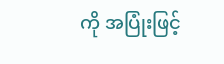ကို အပြုံးဖြင့်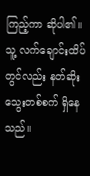ကြည့်ကာ ဆိုပါ၏။
သူ့ လက်ချောင်းထိပ်တွင်လည်း နတ်ဆိုးသွေးတစ်စက် ရှိနေသည်။